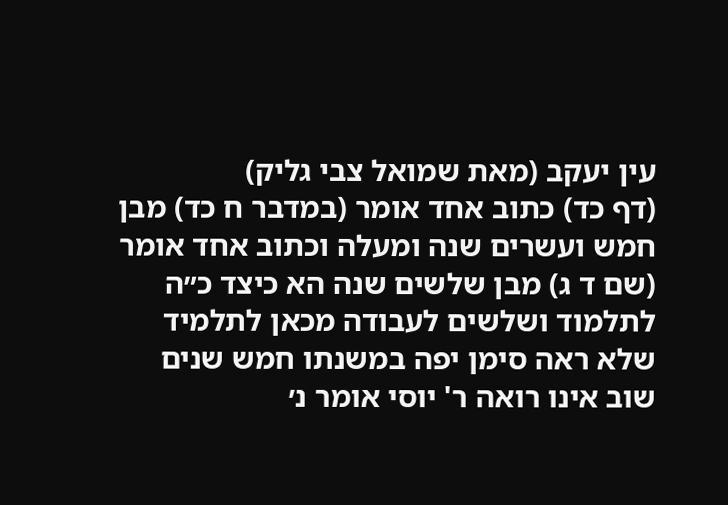עין יעקב (מאת שמואל צבי גליק)
(דף כד) כתוב אחד אומר (במדבר ח כד) מבן חמש ועשרים שנה ומעלה וכתוב אחד אומר (שם ד ג) מבן שלשים שנה הא כיצד כ״ה לתלמוד ושלשים לעבודה מכאן לתלמיד שלא ראה סימן יפה במשנתו חמש שנים שוב אינו רואה ר' יוסי אומר נ׳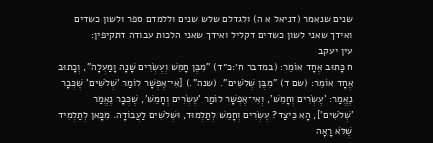שנים שנאמר (דניאל א ה) ולגדלם שלש שנים וללמדם ספר ולשון כשדים ואידך שאני לשון כשדים דקליל ואידך שאני הלכות עבודה דתקיפין:
עין יעקב
ח כָּתוּב אֶחָד אוֹמֵר: (במדבר ח׳:כ״ד) "מִבֶּן חָמֵשׁ וְעֶשְׂרִים שָׁנָה וָמַעְלָה", וְכָתוּב אֶחָד אוֹמֵר: (שם ד) "מִבֶּן שְׁלֹשִׁים". (שנה".) [אִי־אֶפְשָׁר לוֹמַר 'שְׁלֹשִׁים' שֶׁכְּבָר נֶאֱמַר: 'עֶשְׂרִים וְחָמֵשׁ', וְאִי־אֶפְשָׁר לוֹמַר 'עֶשְׂרִים וְחָמֵשׁ', שֶׁכְּבָר נֶאֱמַר 'שְׁלֹשִׁים'], הָא כֵּיצַד? עֶשְׂרִים וְחָמֵשׁ לְתַלְמוּד, וּשְׁלֹשִׁים לַעֲבוֹדָה. מִכָּאן לְתַלְמִיד שֶׁלֹּא רָאָה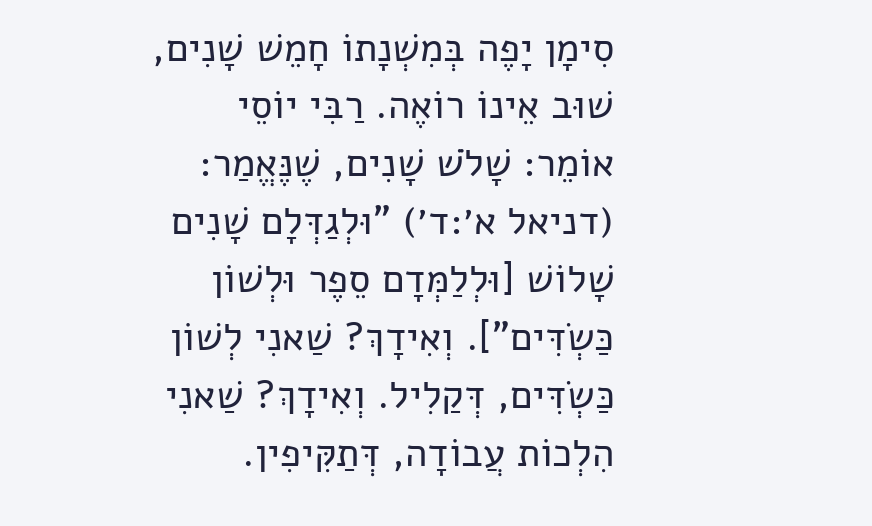סִימָן יָפֶה בְּמִשְׁנָתוֹ חָמֵשׁ שָׁנִים, שׁוּב אֵינוֹ רוֹאֶה. רַבִּי יוֹסֵי אוֹמֵר: שָׁלֹשׁ שָׁנִים, שֶׁנֶּאֱמַר: (דניאל א׳:ד׳) "וּלְגַדְּלָם שָׁנִים שָׁלוֹשׁ [וּלְלַמְּדָם סֵפֶר וּלְשׁוֹן כַּשְׂדִּים"]. וְאִידָךְ? שַׁאנִי לְשׁוֹן כַּשְׂדִּים, דְּקַלִיל. וְאִידָךְ? שַׁאנִי הִלְכוֹת עֲבוֹדָה, דְּתַקִּיפִין.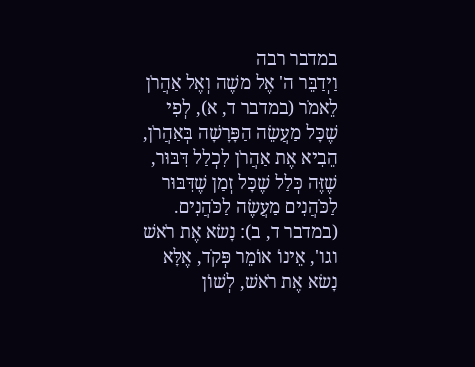במדבר רבה
וַיְדַבֵּר ה' אֶל משֶׁה וְאֶל אַהֲרֹן לֵאמֹר (במדבר ד, א), לְפִי שֶׁכָּל מַעֲשֵׂה הַפָּרָשָׁה בְּאַהֲרֹן, הֵבִיא אֶת אַהֲרֹן לִכְלַל דִּבּוּר, שֶׁזֶּה כְּלַל שֶׁכָּל זְמַן שֶׁדִּבּוּר לַכֹּהֲנִים מַעֲשֶׂה לַכֹּהֲנִים. (במדבר ד, ב): נָשׂא אֶת רֹאשׁ וגו', אֵינוֹ אוֹמֵר פְּקֹד, אֶלָּא נָשׂא אֶת רֹאשׁ, לְשׁוֹן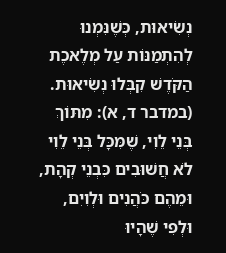נְשִׂיאוּת, כְּשֶׁנִּמְנוּ לְהִתְמַנּוֹת עַל מְלֶאכֶת הַקֹּדֶשׁ קִבְּלוּ נְשִׂיאוּת. (במדבר ד, א): מִתּוֹךְ בְּנֵי לֵוִי, שֶׁמִּכָּל בְּנֵי לֵוִי לֹא חֲשׁוּבִים כִּבְנֵי קְהָת, וּמֵהֶם כֹּהֲנִים וּלְוִיִם, וּלְפִי שֶׁהָיוּ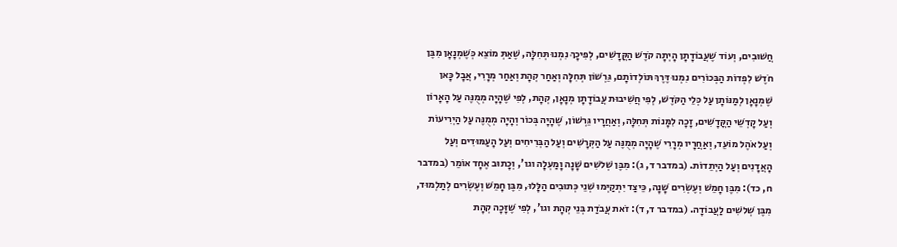חֲשׁוּבִים, וְעוֹד שֶׁעֲבוֹדָתָן הָיְתָה קֹדֶשׁ הַקֳּדָשִׁים, לְפִיכָךְ נִמְנוּ תְּחִלָּה, שֶׁאַתְּ מוֹצֵא כְּשֶׁמְנָאָן מִבֶּן חֹדֶשׁ לִפְדוֹת הַבְּכוֹרִים נִמְנוּ דֶּרֶךְ תּוֹלְדוֹתָם, גֵּרְשׁוֹן תְּחִלָּה וְאַחַר קְהָת וְאַחַר מְרָרִי, אֲבָל כָּאן שֶׁמְנָאָן לְמַנּוֹתָן עַל כְּלֵי הַקֹּדֶשׁ, לְפִי חֲשִׁיבוּת עֲבוֹדָתָן מְנָאָן, קְהָת, לְפִי שֶׁהָיָה מְמֻנֶּה עַל הָאָרוֹן וְעַל קָדְשֵׁי הַקֳּדָשִׁים, זָכָה לִמָּנוֹת תְּחִלָּה, וְאַחֲרָיו גֵּרְשׁוֹן, שֶׁהָיָה בְּכוֹר וְהָיָה מְמֻנֶּה עַל הַיְרִיעוֹת וְעַל אֹהֶל מוֹעֵד, וְאַחֲרָיו מְרָרִי שֶׁהָיָה מְמֻנֶּה עַל הַקְּרָשִׁים וְעַל הַבְּרִיחִים וְעַל הָעַמּוּדִים וְעַל הָאֲדָנִים וְעַל הַיְתֵדוֹת. (במדבר ד, ג): מִבֶּן שְׁלשִׁים שָׁנָה וָמַעְלָה וגו', וְכָתוּב אֶחָד אוֹמֵר (במדבר ח, כד): מִבֶּן חָמֵשׁ וְעֶשְׂרִים שָׁנָה, כֵּיצַד יִתְקַיְּמוּ שְׁנֵי כְּתוּבִים הַלָּלוּ, מִבֶּן חָמֵשׁ וְעֶשְׂרִים לְתַלְמוּד, מִבֶּן שְׁלשִׁים לַעֲבוֹדָה. (במדבר ד, ד): זֹאת עֲבֹדַת בְּנֵי קְהָת וגו', לְפִי שֶׁזָּכָה קְהָת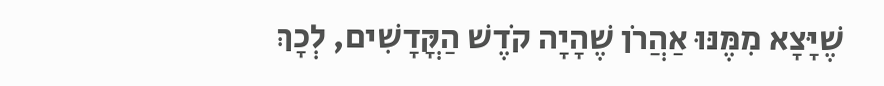שֶׁיָּצָא מִמֶּנּוּ אַהֲרֹן שֶׁהָיָה קֹדֶשׁ הַקֳּדָשִׁים, לְכָךְ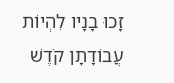זָכוּ בָנָיו לִהְיוֹת עֲבוֹדָתָן קֹדֶשׁ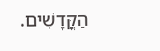הַקֳּדָשִׁים.